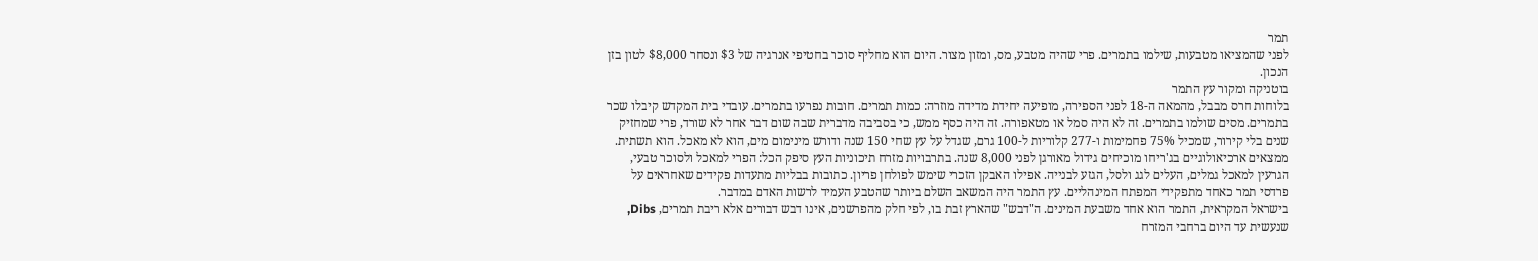תמר
לפני שהמציאו מטבעות, שילמו בתמרים. פרי שהיה מטבע, מס, ומזון מצור. היום הוא מחליף סוכר בחטיפי אנרגיה של $3 ונסחר $8,000 לטון בזן הנכון.
בוטניקה ומקור עץ התמר
בלוחות חרס מבבל, מהמאה ה-18 לפני הספירה, מופיעה יחידת מדידה מוזרה: כמות תמרים. חובות נפרעו בתמרים. עובדי בית המקדש קיבלו שכר בתמרים. מסים שולמו בתמרים. זה לא היה סמל או מטאפורה. זה היה כסף ממש, כי בסביבה מדברית שבה שום דבר אחר לא שורד, פרי שמחזיק שנים בלי קירור, שמכיל 75% פחמימות ו-277 קלוריות ל-100 גרם, שגדל על עץ שחי 150 שנה ודורש מינימום מים, הוא לא מאכל. הוא תשתית.
ממצאים ארכיאולוגיים בג'ריחו מוכיחים גידול מאורגן לפני 8,000 שנה. בתרבויות מזרח תיכוניות העץ סיפק הכל: הפרי למאכל ולסוכר טבעי, הגרעין למאכל גמלים, העלים לגג ולסל, הגזע לבנייה. אפילו האבקן הזכרי שימש לפולחן פריון. כתובות בבליות מתעדות פקידים שאחראים על פרדסי תמר כאחד מתפקידי המפתח המינהליים. עץ התמר היה המשאב השלם ביותר שהטבע העמיד לרשות האדם במדבר.
בישראל המקראית, התמר הוא אחד משבעת המינים. ה"דבש" שהארץ זבת בו, לפי חלק מהפרשנים, אינו דבש דבורים אלא ריבת תמרים, Dibs, שנעשית עד היום ברחבי המזרח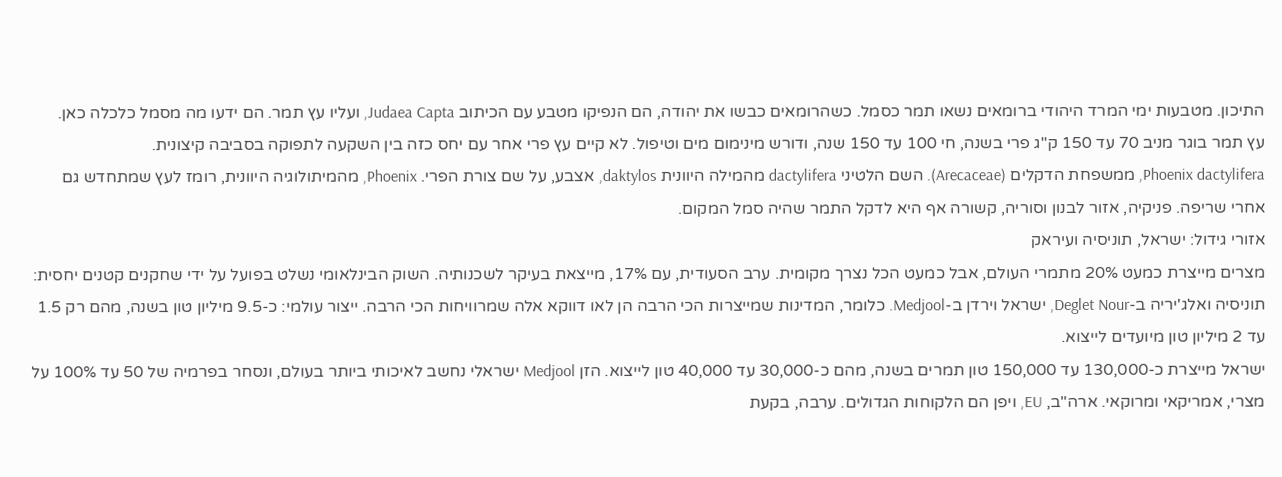התיכון. מטבעות ימי המרד היהודי ברומאים נשאו תמר כסמל. כשהרומאים כבשו את יהודה, הם הנפיקו מטבע עם הכיתוב Judaea Capta, ועליו עץ תמר. הם ידעו מה מסמל כלכלה כאן.
עץ תמר בוגר מניב 70 עד 150 ק"ג פרי בשנה, חי 100 עד 150 שנה, ודורש מינימום מים וטיפול. לא קיים עץ פרי אחר עם יחס כזה בין השקעה לתפוקה בסביבה קיצונית.
Phoenix dactylifera, ממשפחת הדקלים (Arecaceae). השם הלטיני dactylifera מהמילה היוונית daktylos, אצבע, על שם צורת הפרי. Phoenix, מהמיתולוגיה היוונית, רומז לעץ שמתחדש גם אחרי שריפה. פניקיה, אזור לבנון וסוריה, קשורה אף היא לדקל התמר שהיה סמל המקום.
אזורי גידול: ישראל, תוניסיה ועיראק
מצרים מייצרת כמעט 20% מתמרי העולם, אבל כמעט הכל נצרך מקומית. ערב הסעודית, עם 17%, מייצאת בעיקר לשכנותיה. השוק הבינלאומי נשלט בפועל על ידי שחקנים קטנים יחסית: תוניסיה ואלג'יריה ב-Deglet Nour, ישראל וירדן ב-Medjool. כלומר, המדינות שמייצרות הכי הרבה הן לאו דווקא אלה שמרוויחות הכי הרבה. ייצור עולמי: כ-9.5 מיליון טון בשנה, מהם רק 1.5 עד 2 מיליון טון מיועדים לייצוא.
ישראל מייצרת כ-130,000 עד 150,000 טון תמרים בשנה, מהם כ-30,000 עד 40,000 טון לייצוא. הזן Medjool ישראלי נחשב לאיכותי ביותר בעולם, ונסחר בפרמיה של 50 עד 100% על מצרי, אמריקאי ומרוקאי. ארה"ב, EU, ויפן הם הלקוחות הגדולים. ערבה, בקעת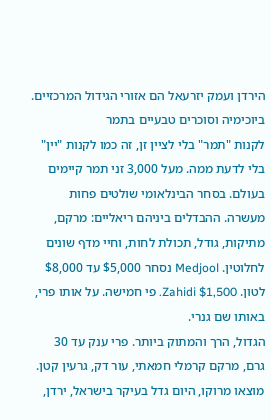הירדן ועמק יזרעאל הם אזורי הגידול המרכזיים.
ביוכימיה וסוכרים טבעיים בתמר
לקנות "תמר" בלי לציין זן, זה כמו לקנות "יין" בלי לדעת ממה. מעל 3,000 זני תמר קיימים בעולם. בסחר הבינלאומי שולטים פחות מעשרה. ההבדלים ביניהם ריאליים: מרקם, מתיקות, גודל, תכולת לחות, וחיי מדף שונים לחלוטין. Medjool נסחר $5,000 עד $8,000 לטון. Zahidi $1,500. פי חמישה. על אותו פרי, באותו שם גנרי.
הגדול, הרך והמתוק ביותר. פרי ענק עד 30 גרם, מרקם קרמלי חמאתי, עור דק, גרעין קטן. מוצאו מרוקו, היום גדל בעיקר בישראל, ירדן,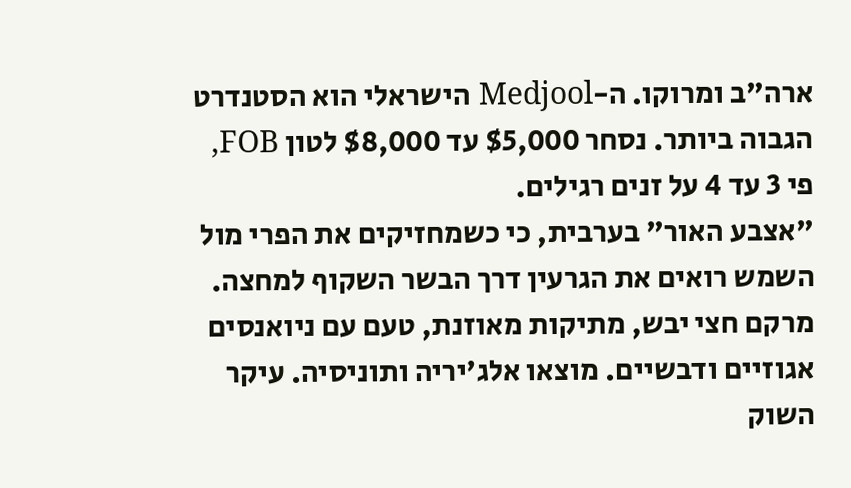ארה"ב ומרוקו. ה-Medjool הישראלי הוא הסטנדרט הגבוה ביותר. נסחר $5,000 עד $8,000 לטון FOB, פי 3 עד 4 על זנים רגילים.
"אצבע האור" בערבית, כי כשמחזיקים את הפרי מול השמש רואים את הגרעין דרך הבשר השקוף למחצה. מרקם חצי יבש, מתיקות מאוזנת, טעם עם ניואנסים אגוזיים ודבשיים. מוצאו אלג'יריה ותוניסיה. עיקר השוק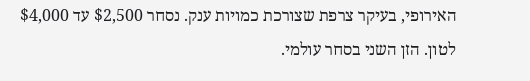האירופי, בעיקר צרפת שצורכת כמויות ענק. נסחר $2,500 עד $4,000 לטון. הזן השני בסחר עולמי.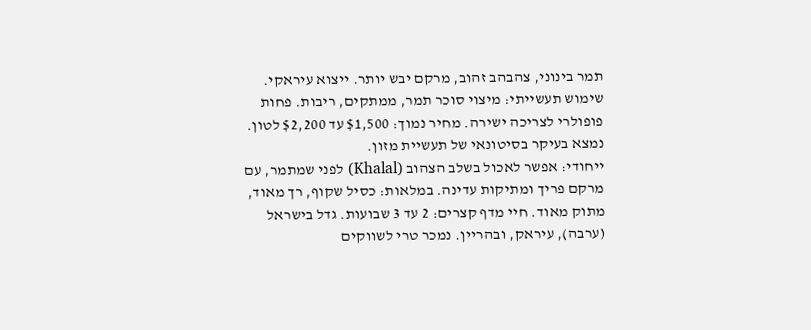תמר בינוני, צהבהב זהוב, מרקם יבש יותר. ייצוא עיראקי. שימוש תעשייתי: מיצוי סוכר תמר, ממתקים, ריבות. פחות פופולרי לצריכה ישירה. מחיר נמוך: $1,500 עד $2,200 לטון. נמצא בעיקר בסיטונאי של תעשיית מזון.
ייחודי: אפשר לאכול בשלב הצהוב (Khalal) לפני שמתמר, עם מרקם פריך ומתיקות עדינה. במלאות: כסיל שקוף, רך מאוד, מתוק מאוד. חיי מדף קצרים: 2 עד 3 שבועות. גדל בישראל (ערבה), עיראק, ובהריין. נמכר טרי לשווקים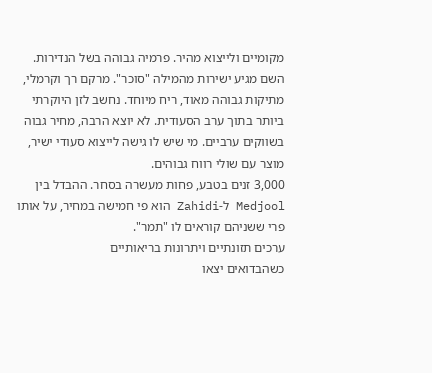מקומיים ולייצוא מהיר. פרמיה גבוהה בשל הנדירות.
השם מגיע ישירות מהמילה "סוכר". מרקם רך וקרמלי, מתיקות גבוהה מאוד, ריח מיוחד. נחשב לזן היוקרתי ביותר בתוך ערב הסעודית. לא יוצא הרבה, מחיר גבוה בשווקים ערביים. מי שיש לו גישה לייצוא סעודי ישיר, מוצר עם שולי רווח גבוהים.
3,000 זנים בטבע, פחות מעשרה בסחר. ההבדל בין Medjool ל-Zahidi הוא פי חמישה במחיר, על אותו פרי ששניהם קוראים לו "תמר".
ערכים תזונתיים ויתרונות בריאותיים
כשהבדואים יצאו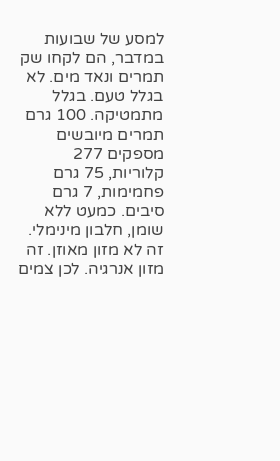למסע של שבועות במדבר, הם לקחו שק תמרים ונאד מים. לא בגלל טעם. בגלל מתמטיקה. 100 גרם תמרים מיובשים מספקים 277 קלוריות, 75 גרם פחמימות, 7 גרם סיבים. כמעט ללא שומן, חלבון מינימלי. זה לא מזון מאוזן. זה מזון אנרגיה. לכן צמים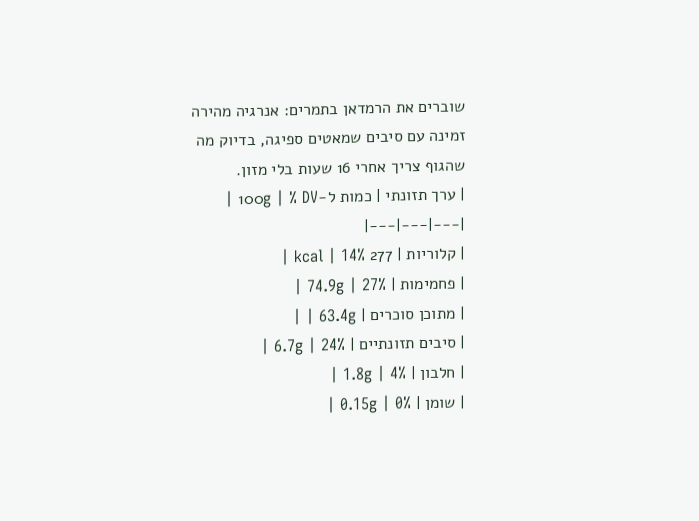שוברים את הרמדאן בתמרים: אנרגיה מהירה זמינה עם סיבים שמאטים ספיגה, בדיוק מה שהגוף צריך אחרי 16 שעות בלי מזון.
| ערך תזונתי | כמות ל-100g | % DV |
|---|---|---|
| קלוריות | 277 kcal | 14% |
| פחמימות | 74.9g | 27% |
| מתוכן סוכרים | 63.4g | |
| סיבים תזונתיים | 6.7g | 24% |
| חלבון | 1.8g | 4% |
| שומן | 0.15g | 0% |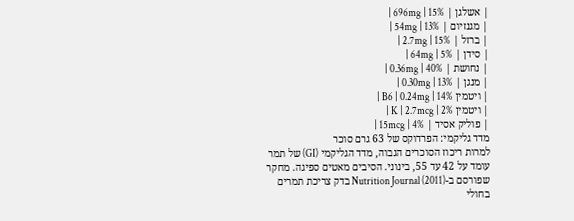| אשלגן | 696mg | 15% |
| מגנזיום | 54mg | 13% |
| ברזל | 2.7mg | 15% |
| סידן | 64mg | 5% |
| נחושת | 0.36mg | 40% |
| מנגן | 0.30mg | 13% |
| ויטמין B6 | 0.24mg | 14% |
| ויטמין K | 2.7mcg | 2% |
| פוליק אסיד | 15mcg | 4% |
מדד גליקמי: הפרדוקס של 63 גרם סוכר
למרות ריכוז הסוכרים הגבוה, מדד הגליקמי (GI) של תמר עומד על 42 עד 55, בינוני. הסיבים מאטים ספיגה. מחקר שפורסם ב-Nutrition Journal (2011) בדק צריכת תמרים בחולי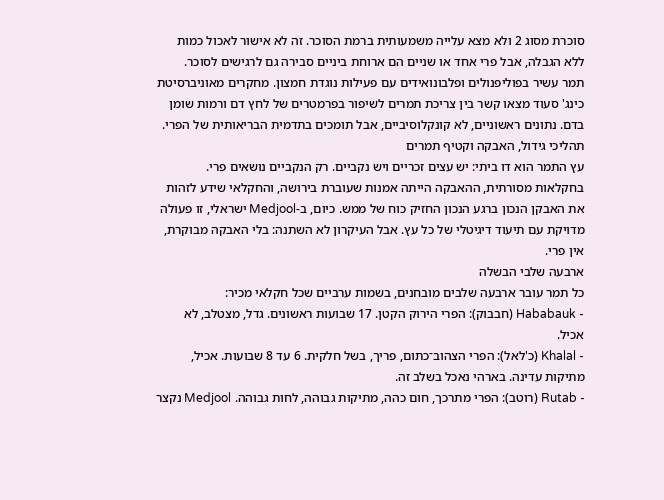סוכרת מסוג 2 ולא מצא עלייה משמעותית ברמת הסוכר. זה לא אישור לאכול כמות ללא הגבלה, אבל פרי אחד או שניים הם ארוחת ביניים סבירה גם לרגישים לסוכר.
תמר עשיר בפוליפנולים ופלבונואידים עם פעילות נוגדת חמצון. מחקרים מאוניברסיטת כינג' סעוד מצאו קשר בין צריכת תמרים לשיפור בפרמטרים של לחץ דם ורמות שומן בדם. נתונים ראשוניים, לא קונקלוסיביים, אבל תומכים בתדמית הבריאותית של הפרי.
תהליכי גידול, האבקה וקטיף תמרים
עץ התמר הוא דו ביתי: יש עצים זכריים ויש נקביים. רק הנקביים נושאים פרי. בחקלאות מסורתית, ההאבקה הייתה אמנות שעוברת בירושה, והחקלאי שידע לזהות את האבקן הנכון ברגע הנכון החזיק כוח של ממש. כיום, ב-Medjool ישראלי, זו פעולה מדויקת עם תיעוד דיגיטלי של כל עץ. אבל העיקרון לא השתנה: בלי האבקה מבוקרת, אין פרי.
ארבעה שלבי הבשלה
כל תמר עובר ארבעה שלבים מובחנים, בשמות ערביים שכל חקלאי מכיר:
- Hababauk (חבבוק): הפרי הירוק הקטן. 17 שבועות ראשונים. גדל, מצטלב, לא אכיל.
- Khalal (כ'לאל): הפרי הצהוב־כתום, פריך, בשל חלקית. 6 עד 8 שבועות. אכיל, מתיקות עדינה. בארהי נאכל בשלב זה.
- Rutab (רוטב): הפרי מתרכך, חום כהה, מתיקות גבוהה, לחות גבוהה. Medjool נקצר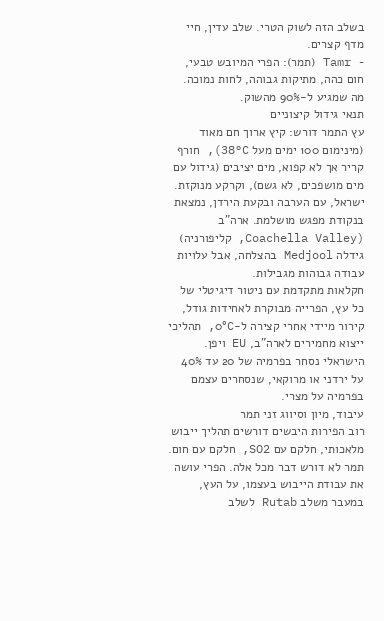בשלב הזה לשוק הטרי. שלב עדין, חיי מדף קצרים.
- Tamr (תמר): הפרי המיובש טבעי, חום כהה, מתיקות גבוהה, לחות נמוכה. מה שמגיע ל-90% מהשוק.
תנאי גידול קיצוניים
עץ התמר דורש: קיץ ארוך חם מאוד (מינימום 100 ימים מעל 38°C), חורף קריר אך לא קפוא, מים יציבים (גידול עם מים מושפכים, לא גשם), וקרקע מנוקזת. ישראל, עם הערבה ובקעת הירדן, נמצאת בנקודת מפגש מושלמת. ארה"ב (Coachella Valley, קליפורניה) גידלה Medjool בהצלחה, אבל עלויות עבודה גבוהות מגבילות.
חקלאות מתקדמת עם ניטור דיגיטלי של כל עץ, הפרייה מבוקרת לאחידות גודל, קירור מיידי אחרי קצירה ל-0°C, תהליכי ייצוא מחמירים לארה"ב, EU ויפן. הישראלי נסחר בפרמיה של 20 עד 40% על ירדני או מרוקאי, שנסחרים עצמם בפרמיה על מצרי.
עיבוד, מיון וסיווג זני תמר
רוב הפירות היבשים דורשים תהליך ייבוש מלאכותי, חלקם עם SO2, חלקם עם חום. תמר לא דורש דבר מכל אלה. הפרי עושה את עבודת הייבוש בעצמו, על העץ, במעבר משלב Rutab לשלב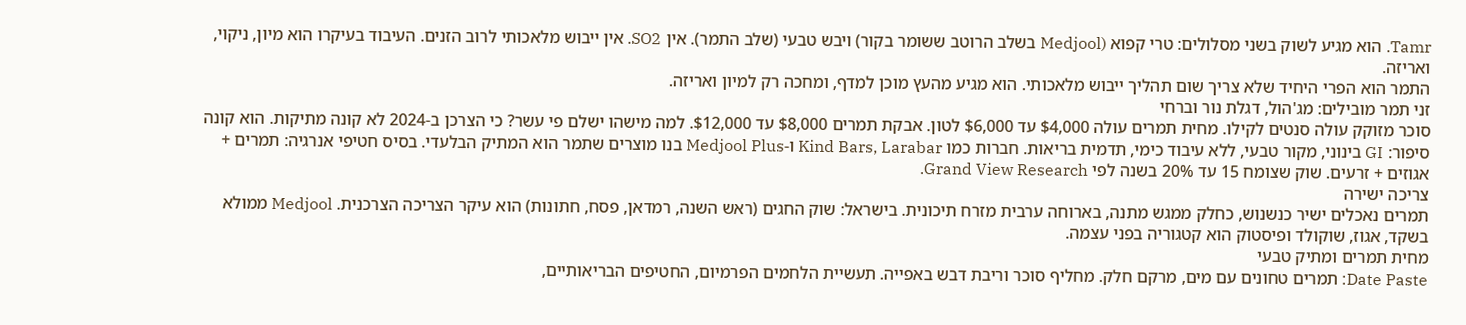Tamr. הוא מגיע לשוק בשני מסלולים: טרי קפוא (Medjool בשלב הרוטב ששומר בקור) ויבש טבעי (שלב התמר). אין SO2. אין ייבוש מלאכותי לרוב הזנים. העיבוד בעיקרו הוא מיון, ניקוי, ואריזה.
התמר הוא הפרי היחיד שלא צריך שום תהליך ייבוש מלאכותי. הוא מגיע מהעץ מוכן למדף, ומחכה רק למיון ואריזה.
זני תמר מובילים: מג'הול, דגלת נור וברחי
סוכר מזוקק עולה סנטים לקילו. מחית תמרים עולה $4,000 עד $6,000 לטון. אבקת תמרים $8,000 עד $12,000. למה מישהו ישלם פי עשר? כי הצרכן ב-2024 לא קונה מתיקות. הוא קונה סיפור: GI בינוני, מקור טבעי, ללא עיבוד כימי, תדמית בריאות. חברות כמו Kind Bars, Larabar ו-Medjool Plus בנו מוצרים שתמר הוא המתיק הבלעדי. בסיס חטיפי אנרגיה: תמרים + אגוזים + זרעים. שוק שצומח 15 עד 20% בשנה לפי Grand View Research.
צריכה ישירה
תמרים נאכלים ישיר כנשנוש, כחלק ממגש מתנה, בארוחה ערבית מזרח תיכונית. בישראל: שוק החגים (ראש השנה, רמדאן, פסח, חתונות) הוא עיקר הצריכה הצרכנית. Medjool ממולא בשקד, אגוז, שוקולד ופיסטוק הוא קטגוריה בפני עצמה.
מחית תמרים ומתיק טבעי
Date Paste: תמרים טחונים עם מים, מרקם חלק. מחליף סוכר וריבת דבש באפייה. תעשיית הלחמים הפרמיום, החטיפים הבריאותיים,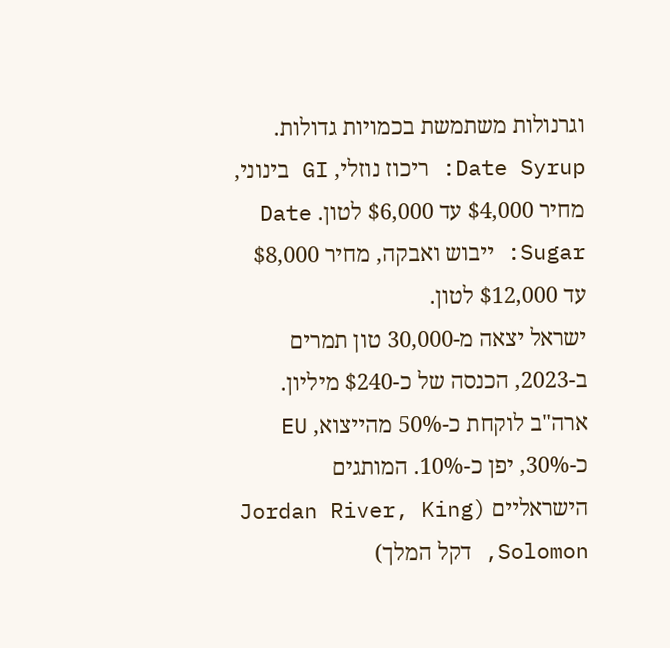וגרנולות משתמשת בכמויות גדולות. Date Syrup: ריכוז נוזלי, GI בינוני, מחיר $4,000 עד $6,000 לטון. Date Sugar: ייבוש ואבקה, מחיר $8,000 עד $12,000 לטון.
ישראל יצאה מ-30,000 טון תמרים ב-2023, הכנסה של כ-$240 מיליון. ארה"ב לוקחת כ-50% מהייצוא, EU כ-30%, יפן כ-10%. המותגים הישראליים (Jordan River, King Solomon, דקל המלך)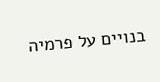בנויים על פרמיה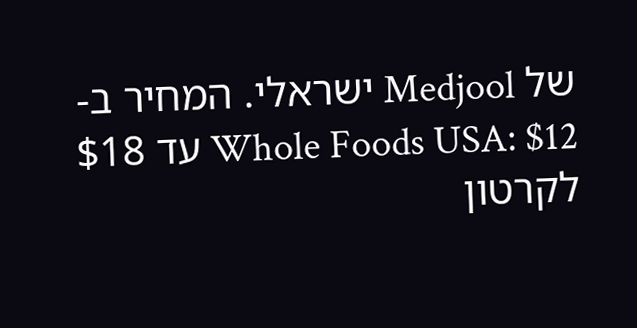של Medjool ישראלי. המחיר ב-Whole Foods USA: $12 עד $18 לקרטון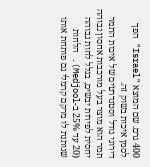400 גרם. שם המוצא "Israel" הפך לסמן איכות בשוק זה.
דירוגי גודל וסטנדרטים של איכות התמר
תמר הוא מוצר בעל מורכבות אחסון גבוהה יחסית לפירות יבשים, בגלל לחות גבוהה (20 עד 25% ב-Medjool). הלחות שנותנת לו מרקם קרמלי גם פותחת אותו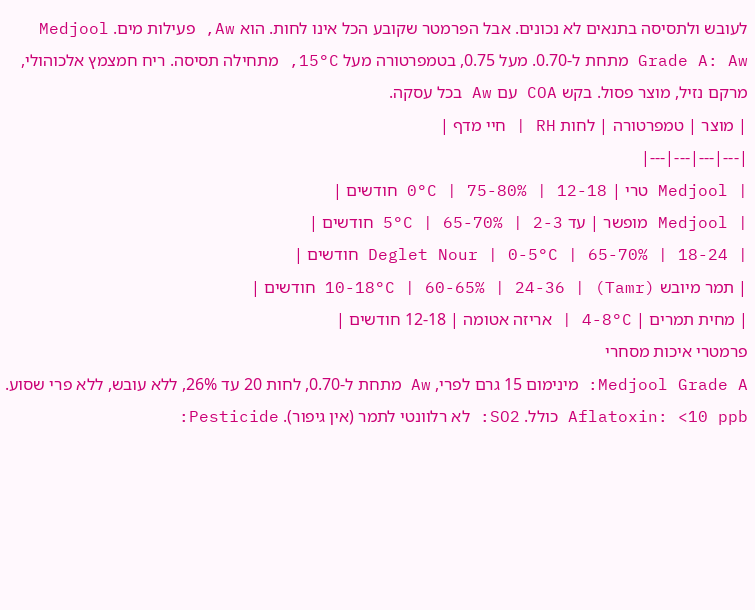לעובש ולתסיסה בתנאים לא נכונים. אבל הפרמטר שקובע הכל אינו לחות. הוא Aw, פעילות מים. Medjool Grade A: Aw מתחת ל-0.70. מעל 0.75, בטמפרטורה מעל 15°C, מתחילה תסיסה. ריח חמצמץ אלכוהולי, מרקם נזיל, מוצר פסול. בקש COA עם Aw בכל עסקה.
| מוצר | טמפרטורה | לחות RH | חיי מדף |
|---|---|---|---|
| Medjool טרי | 0°C | 75-80% | 12-18 חודשים |
| Medjool מופשר | עד 5°C | 65-70% | 2-3 חודשים |
| Deglet Nour | 0-5°C | 65-70% | 18-24 חודשים |
| תמר מיובש (Tamr) | 10-18°C | 60-65% | 24-36 חודשים |
| מחית תמרים | 4-8°C | אריזה אטומה | 12-18 חודשים |
פרמטרי איכות מסחרי
Medjool Grade A: מינימום 15 גרם לפרי, Aw מתחת ל-0.70, לחות 20 עד 26%, ללא עובש, ללא פרי שסוע. Aflatoxin: <10 ppb כולל. SO2: לא רלוונטי לתמר (אין גיפור). Pesticide: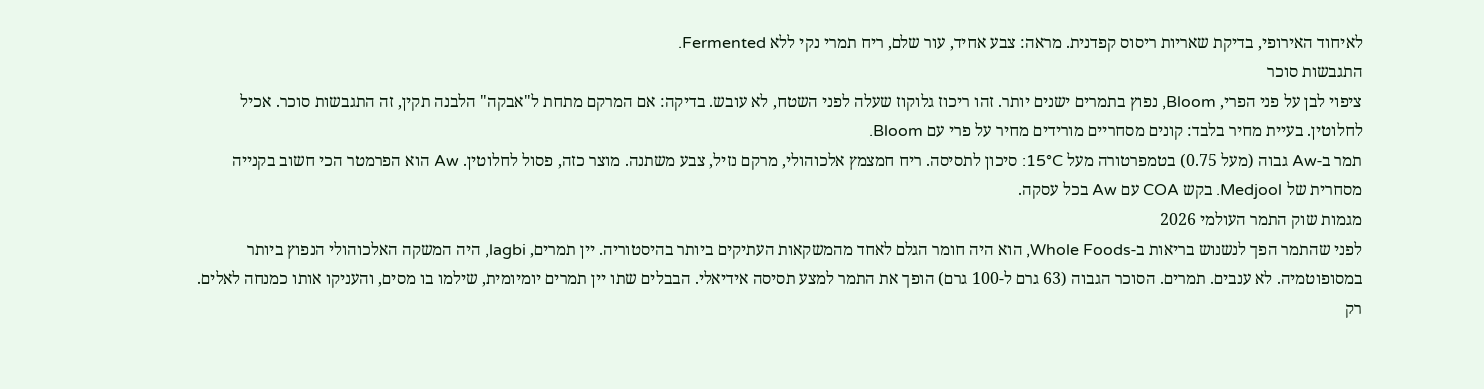לאיחוד האירופי, בדיקת שאריות ריסוס קפדנית. מראה: צבע אחיד, עור שלם, ריח תמרי נקי ללא Fermented.
התגבשות סוכר
ציפוי לבן על פני הפרי, Bloom, נפוץ בתמרים ישנים יותר. זהו ריכוז גלוקוז שעלה לפני השטח, לא עובש. בדיקה: אם המרקם מתחת ל"אבקה" הלבנה תקין, זה התגבשות סוכר. אכיל לחלוטין. בעיית מחיר בלבד: קונים מסחריים מורידים מחיר על פרי עם Bloom.
תמר ב-Aw גבוה (מעל 0.75) בטמפרטורה מעל 15°C: סיכון לתסיסה. ריח חמצמץ אלכוהולי, מרקם נזיל, צבע משתנה. מוצר כזה, פסול לחלוטין. Aw הוא הפרמטר הכי חשוב בקנייה מסחרית של Medjool. בקש COA עם Aw בכל עסקה.
מגמות שוק התמר העולמי 2026
לפני שהתמר הפך לנשנוש בריאות ב-Whole Foods, הוא היה חומר הגלם לאחד מהמשקאות העתיקים ביותר בהיסטוריה. יין תמרים, lagbi, היה המשקה האלכוהולי הנפוץ ביותר במסופוטמיה. לא ענבים. תמרים. הסוכר הגבוה (63 גרם ל-100 גרם) הופך את התמר למצע תסיסה אידיאלי. הבבלים שתו יין תמרים יומיומית, שילמו בו מסים, והעניקו אותו כמנחה לאלים. רק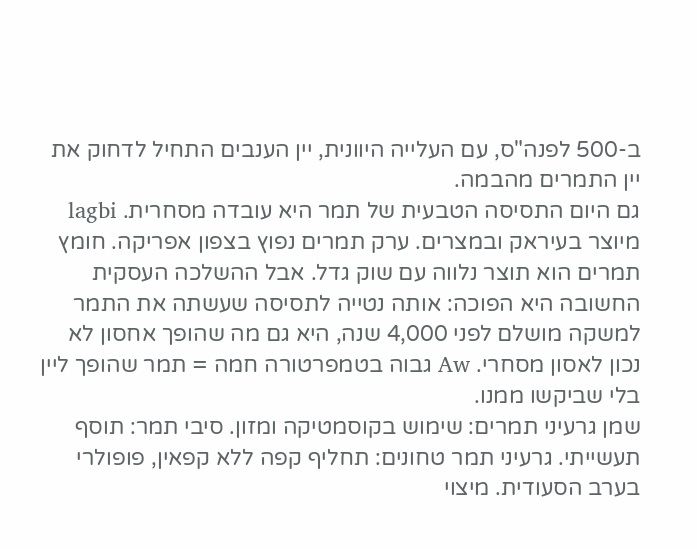ב-500 לפנה"ס, עם העלייה היוונית, יין הענבים התחיל לדחוק את יין התמרים מהבמה.
גם היום התסיסה הטבעית של תמר היא עובדה מסחרית. lagbi מיוצר בעיראק ובמצרים. ערק תמרים נפוץ בצפון אפריקה. חומץ תמרים הוא תוצר נלווה עם שוק גדל. אבל ההשלכה העסקית החשובה היא הפוכה: אותה נטייה לתסיסה שעשתה את התמר למשקה מושלם לפני 4,000 שנה, היא גם מה שהופך אחסון לא נכון לאסון מסחרי. Aw גבוה בטמפרטורה חמה = תמר שהופך ליין בלי שביקשו ממנו.
שמן גרעיני תמרים: שימוש בקוסמטיקה ומזון. סיבי תמר: תוסף תעשייתי. גרעיני תמר טחונים: תחליף קפה ללא קפאין, פופולרי בערב הסעודית. מיצוי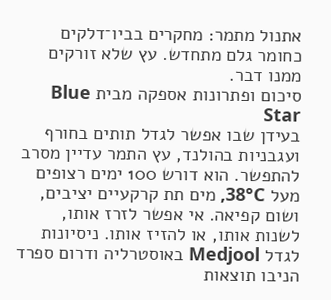אתנול מתמר: מחקרים בביו־דלקים כחומר גלם מתחדש. עץ שלא זורקים ממנו דבר.
סיכום ופתרונות אספקה מבית Blue Star
בעידן שבו אפשר לגדל תותים בחורף ועגבניות בהולנד, עץ התמר עדיין מסרב להתפשר. הוא דורש 100 ימים רצופים מעל 38°C, מים תת קרקעיים יציבים, ושום קפיאה. אי אפשר לזרז אותו, לשנות אותו, או להזיז אותו. ניסיונות לגדל Medjool באוסטרליה ודרום ספרד הניבו תוצאות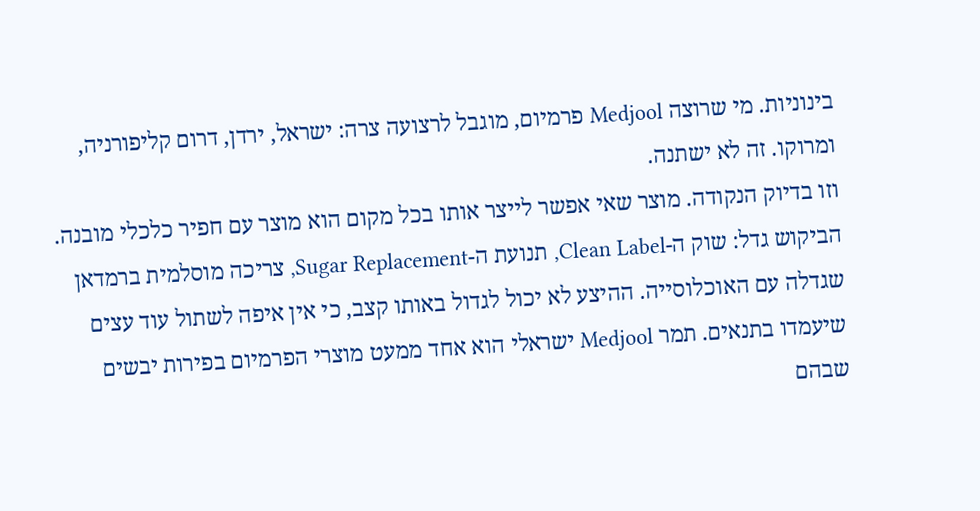בינוניות. מי שרוצה Medjool פרמיום, מוגבל לרצועה צרה: ישראל, ירדן, דרום קליפורניה, ומרוקו. זה לא ישתנה.
וזו בדיוק הנקודה. מוצר שאי אפשר לייצר אותו בכל מקום הוא מוצר עם חפיר כלכלי מובנה. הביקוש גדל: שוק ה-Clean Label, תנועת ה-Sugar Replacement, צריכה מוסלמית ברמדאן שגדלה עם האוכלוסייה. ההיצע לא יכול לגדול באותו קצב, כי אין איפה לשתול עוד עצים שיעמדו בתנאים. תמר Medjool ישראלי הוא אחד ממעט מוצרי הפרמיום בפירות יבשים שבהם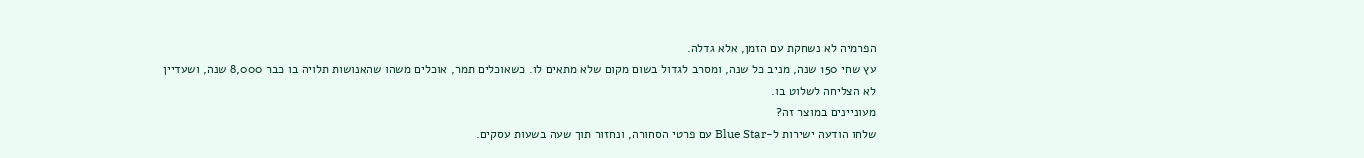הפרמיה לא נשחקת עם הזמן, אלא גדלה.
עץ שחי 150 שנה, מניב כל שנה, ומסרב לגדול בשום מקום שלא מתאים לו. כשאוכלים תמר, אוכלים משהו שהאנושות תלויה בו כבר 8,000 שנה, ושעדיין לא הצליחה לשלוט בו.
מעוניינים במוצר זה?
שלחו הודעה ישירות ל-Blue Star עם פרטי הסחורה, ונחזור תוך שעה בשעות עסקים.